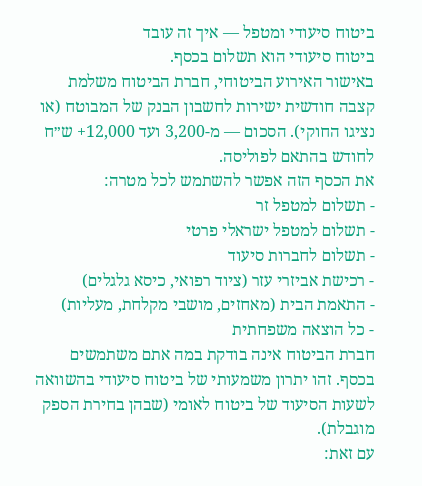ביטוח סיעודי ומטפל — איך זה עובד
ביטוח סיעודי הוא תשלום בכסף.
באישור האירוע הביטוחי, חברת הביטוח משלמת קצבה חודשית ישירות לחשבון הבנק של המבוטח (או נציגו החוקי). הסכום — מ-3,200 ועד 12,000+ ש״ח לחודש בהתאם לפוליסה.
את הכסף הזה אפשר להשתמש לכל מטרה:
- תשלום למטפל זר
- תשלום למטפל ישראלי פרטי
- תשלום לחברות סיעוד
- רכישת אביזרי עזר (ציוד רפואי, כיסא גלגלים)
- התאמת הבית (מאחזים, מושבי מקלחת, מעליות)
- כל הוצאה משפחתית
חברת הביטוח אינה בודקת במה אתם משתמשים בכסף. זהו יתרון משמעותי של ביטוח סיעודי בהשוואה לשעות הסיעוד של ביטוח לאומי (שבהן בחירת הספק מוגבלת).
עם זאת: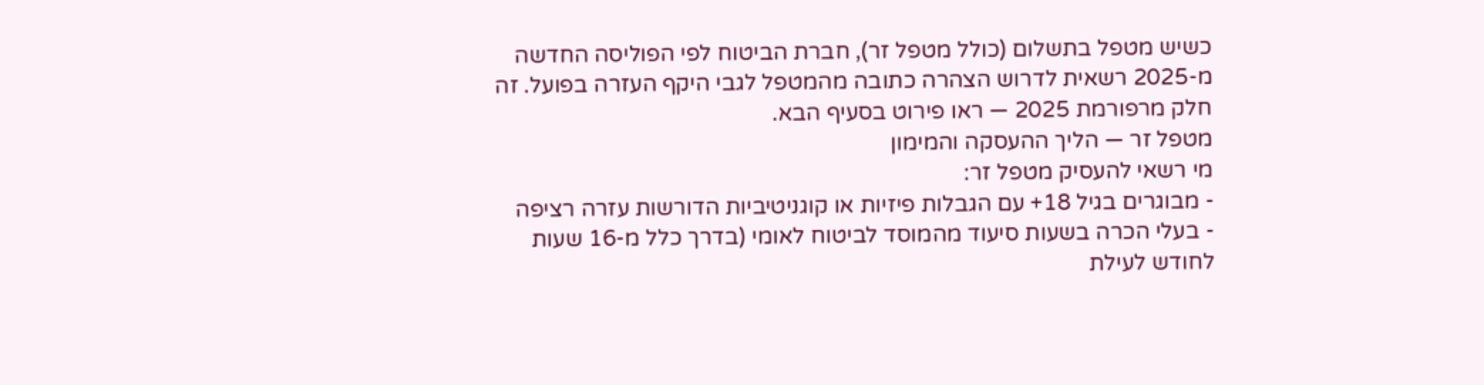כשיש מטפל בתשלום (כולל מטפל זר), חברת הביטוח לפי הפוליסה החדשה מ-2025 רשאית לדרוש הצהרה כתובה מהמטפל לגבי היקף העזרה בפועל. זה חלק מרפורמת 2025 — ראו פירוט בסעיף הבא.
מטפל זר — הליך ההעסקה והמימון
מי רשאי להעסיק מטפל זר:
- מבוגרים בגיל 18+ עם הגבלות פיזיות או קוגניטיביות הדורשות עזרה רציפה
- בעלי הכרה בשעות סיעוד מהמוסד לביטוח לאומי (בדרך כלל מ-16 שעות לחודש לעילת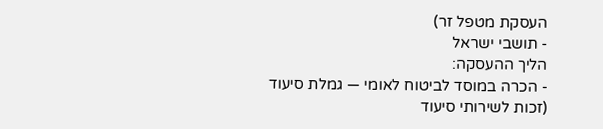העסקת מטפל זר)
- תושבי ישראל
הליך ההעסקה:
- הכרה במוסד לביטוח לאומי — גמלת סיעוד (זכות לשירותי סיעוד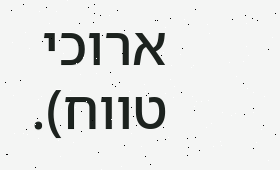ארוכי טווח).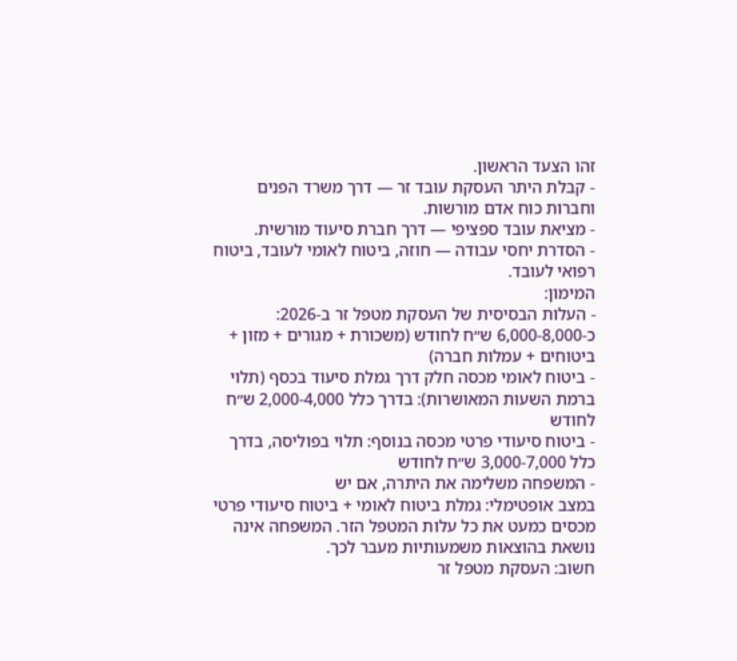זהו הצעד הראשון.
- קבלת היתר העסקת עובד זר — דרך משרד הפנים וחברות כוח אדם מורשות.
- מציאת עובד ספציפי — דרך חברת סיעוד מורשית.
- הסדרת יחסי עבודה — חוזה, ביטוח לאומי לעובד, ביטוח רפואי לעובד.
המימון:
- העלות הבסיסית של העסקת מטפל זר ב-2026: כ-6,000-8,000 ש״ח לחודש (משכורת + מגורים + מזון + ביטוחים + עמלות חברה)
- ביטוח לאומי מכסה חלק דרך גמלת סיעוד בכסף (תלוי ברמת השעות המאושרות): בדרך כלל 2,000-4,000 ש״ח לחודש
- ביטוח סיעודי פרטי מכסה בנוסף: תלוי בפוליסה, בדרך כלל 3,000-7,000 ש״ח לחודש
- המשפחה משלימה את היתרה, אם יש
במצב אופטימלי: גמלת ביטוח לאומי + ביטוח סיעודי פרטי מכסים כמעט את כל עלות המטפל הזר. המשפחה אינה נושאת בהוצאות משמעותיות מעבר לכך.
חשוב: העסקת מטפל זר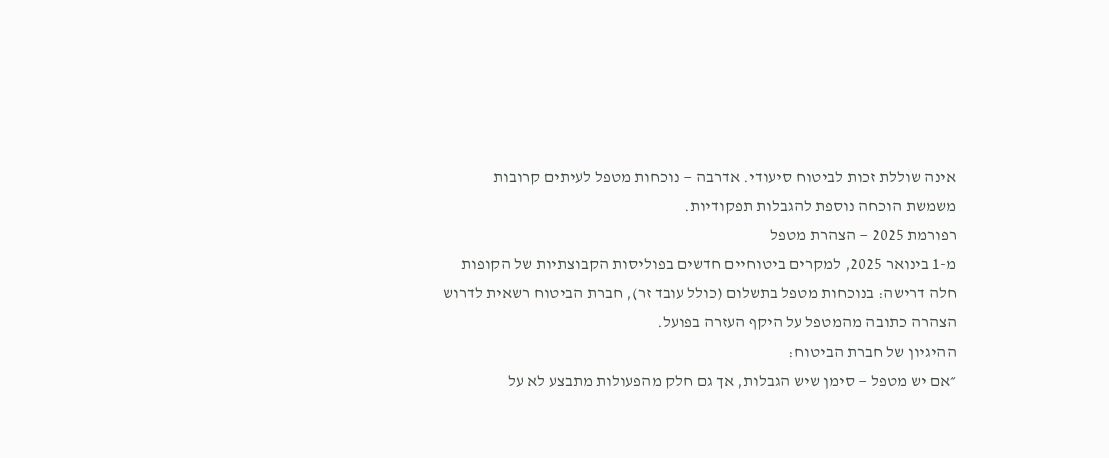אינה שוללת זכות לביטוח סיעודי. אדרבה — נוכחות מטפל לעיתים קרובות משמשת הוכחה נוספת להגבלות תפקודיות.
רפורמת 2025 — הצהרת מטפל
מ-1 בינואר 2025, למקרים ביטוחיים חדשים בפוליסות הקבוצתיות של הקופות חלה דרישה: בנוכחות מטפל בתשלום (כולל עובד זר), חברת הביטוח רשאית לדרוש הצהרה כתובה מהמטפל על היקף העזרה בפועל.
ההיגיון של חברת הביטוח:
״אם יש מטפל — סימן שיש הגבלות, אך גם חלק מהפעולות מתבצע לא על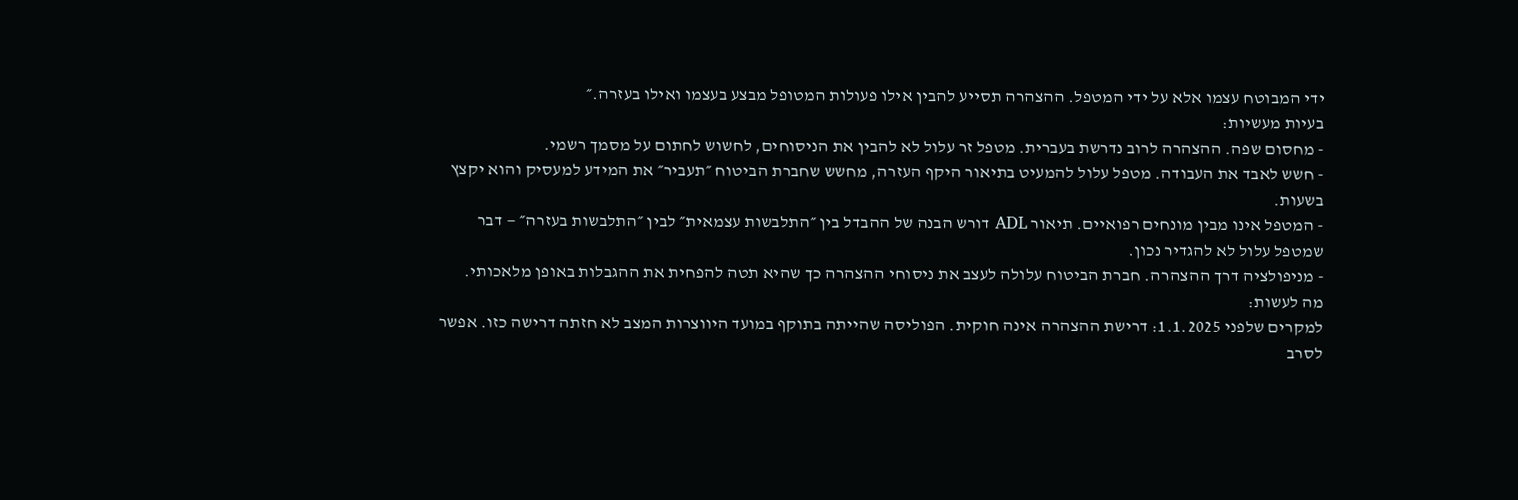ידי המבוטח עצמו אלא על ידי המטפל. ההצהרה תסייע להבין אילו פעולות המטופל מבצע בעצמו ואילו בעזרה.״
בעיות מעשיות:
- מחסום שפה. ההצהרה לרוב נדרשת בעברית. מטפל זר עלול לא להבין את הניסוחים, לחשוש לחתום על מסמך רשמי.
- חשש לאבד את העבודה. מטפל עלול להמעיט בתיאור היקף העזרה, מחשש שחברת הביטוח ״תעביר״ את המידע למעסיק והוא יקצץ בשעות.
- המטפל אינו מבין מונחים רפואיים. תיאור ADL דורש הבנה של ההבדל בין ״התלבשות עצמאית״ לבין ״התלבשות בעזרה״ — דבר שמטפל עלול לא להגדיר נכון.
- מניפולציה דרך ההצהרה. חברת הביטוח עלולה לעצב את ניסוחי ההצהרה כך שהיא תטה להפחית את ההגבלות באופן מלאכותי.
מה לעשות:
למקרים שלפני 1.1.2025: דרישת ההצהרה אינה חוקית. הפוליסה שהייתה בתוקף במועד היווצרות המצב לא חזתה דרישה כזו. אפשר לסרב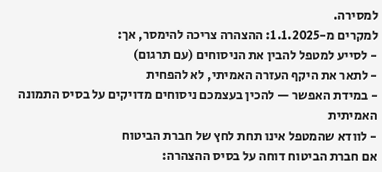למסירה.
למקרים מ-1.1.2025: ההצהרה צריכה להימסר, אך:
- לסייע למטפל להבין את הניסוחים (עם תרגום)
- לתאר את היקף העזרה האמיתי, לא להפחית
- במידת האפשר — להכין בעצמכם ניסוחים מדויקים על בסיס התמונה האמיתית
- לוודא שהמטפל אינו תחת לחץ של חברת הביטוח
אם חברת הביטוח דוחה על בסיס ההצהרה: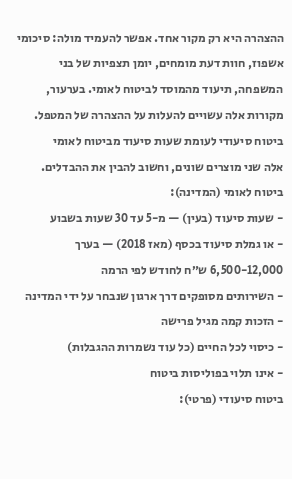ההצהרה היא רק מקור אחד. אפשר להעמיד מולה: סיכומי אשפוז, חוות דעת מומחים, יומן תצפיות של בני המשפחה, תיעוד מהמוסד לביטוח לאומי. בערעור, מקורות אלה עשויים להעלות על ההצהרה של המטפל.
ביטוח סיעודי לעומת שעות סיעוד מביטוח לאומי
אלה שני מוצרים שונים, וחשוב להבין את ההבדלים.
ביטוח לאומי (המדינה):
- שעות סיעוד (בעין) — מ-5 עד 30 שעות בשבוע
- או גמלת סיעוד בכסף (מאז 2018) — בערך 6,500-12,000 ש״ח לחודש לפי הרמה
- השירותים מסופקים דרך ארגון שנבחר על ידי המדינה
- הזכות קמה מגיל פרישה
- כיסוי לכל החיים (כל עוד נשמרות ההגבלות)
- אינו תלוי בפוליסות ביטוח
ביטוח סיעודי (פרטי):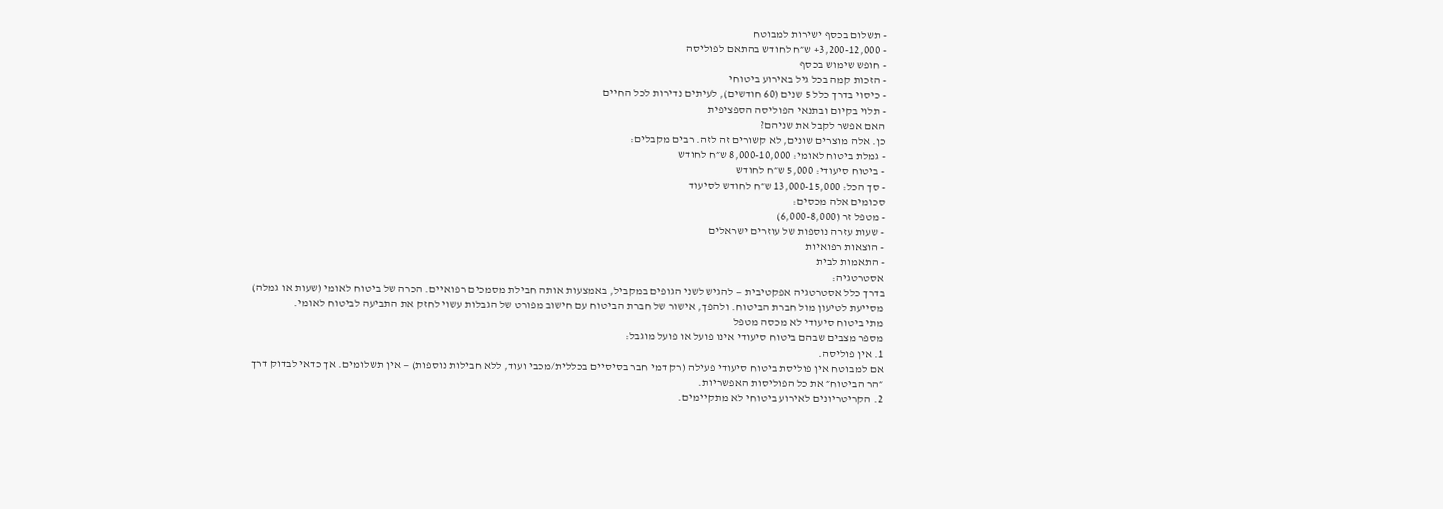- תשלום בכסף ישירות למבוטח
- 3,200-12,000+ ש״ח לחודש בהתאם לפוליסה
- חופש שימוש בכסף
- הזכות קמה בכל גיל באירוע ביטוחי
- כיסוי בדרך כלל 5 שנים (60 חודשים), לעיתים נדירות לכל החיים
- תלוי בקיום ובתנאי הפוליסה הספציפית
האם אפשר לקבל את שניהם?
כן. אלה מוצרים שונים, לא קשורים זה לזה. רבים מקבלים:
- גמלת ביטוח לאומי: 8,000-10,000 ש״ח לחודש
- ביטוח סיעודי: 5,000 ש״ח לחודש
- סך הכל: 13,000-15,000 ש״ח לחודש לסיעוד
סכומים אלה מכסים:
- מטפל זר (6,000-8,000)
- שעות עזרה נוספות של עוזרים ישראלים
- הוצאות רפואיות
- התאמות לבית
אסטרטגיה:
בדרך כלל אסטרטגיה אפקטיבית — להגיש לשני הגופים במקביל, באמצעות אותה חבילת מסמכים רפואיים. הכרה של ביטוח לאומי (שעות או גמלה) מסייעת לטיעון מול חברת הביטוח. ולהפך, אישור של חברת הביטוח עם חישוב מפורט של הגבלות עשוי לחזק את התביעה לביטוח לאומי.
מתי ביטוח סיעודי לא מכסה מטפל
מספר מצבים שבהם ביטוח סיעודי אינו פועל או פועל מוגבל:
1. אין פוליסה.
אם למבוטח אין פוליסת ביטוח סיעודי פעילה (רק דמי חבר בסיסיים בכללית/מכבי ועוד, ללא חבילות נוספות) — אין תשלומים. אך כדאי לבדוק דרך ״הר הביטוח״ את כל הפוליסות האפשריות.
2. הקריטריונים לאירוע ביטוחי לא מתקיימים.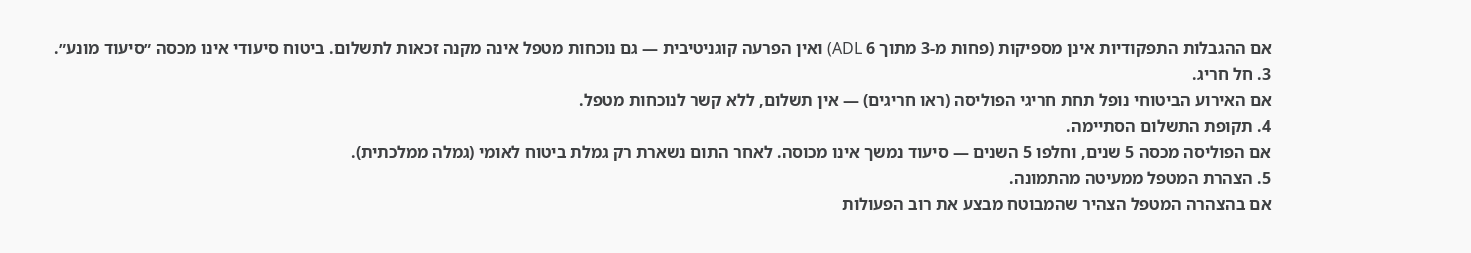אם ההגבלות התפקודיות אינן מספיקות (פחות מ-3 מתוך 6 ADL) ואין הפרעה קוגניטיבית — גם נוכחות מטפל אינה מקנה זכאות לתשלום. ביטוח סיעודי אינו מכסה ״סיעוד מונע״.
3. חל חריג.
אם האירוע הביטוחי נופל תחת חריגי הפוליסה (ראו חריגים) — אין תשלום, ללא קשר לנוכחות מטפל.
4. תקופת התשלום הסתיימה.
אם הפוליסה מכסה 5 שנים, וחלפו 5 השנים — סיעוד נמשך אינו מכוסה. לאחר התום נשארת רק גמלת ביטוח לאומי (גמלה ממלכתית).
5. הצהרת המטפל ממעיטה מהתמונה.
אם בהצהרה המטפל הצהיר שהמבוטח מבצע את רוב הפעולות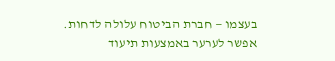בעצמו — חברת הביטוח עלולה לדחות. אפשר לערער באמצעות תיעוד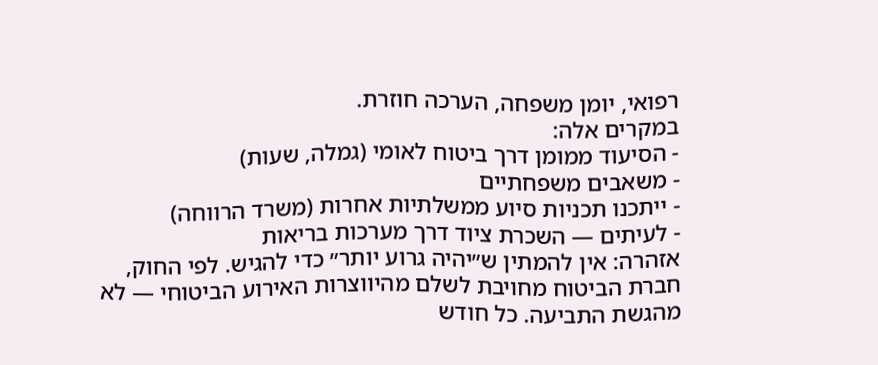רפואי, יומן משפחה, הערכה חוזרת.
במקרים אלה:
- הסיעוד ממומן דרך ביטוח לאומי (גמלה, שעות)
- משאבים משפחתיים
- ייתכנו תכניות סיוע ממשלתיות אחרות (משרד הרווחה)
- לעיתים — השכרת ציוד דרך מערכות בריאות
אזהרה: אין להמתין ש״יהיה גרוע יותר״ כדי להגיש. לפי החוק, חברת הביטוח מחויבת לשלם מהיווצרות האירוע הביטוחי — לא מהגשת התביעה. כל חודש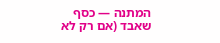המתנה — כסף שאבד (אם רק לא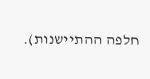חלפה ההתיישנות).